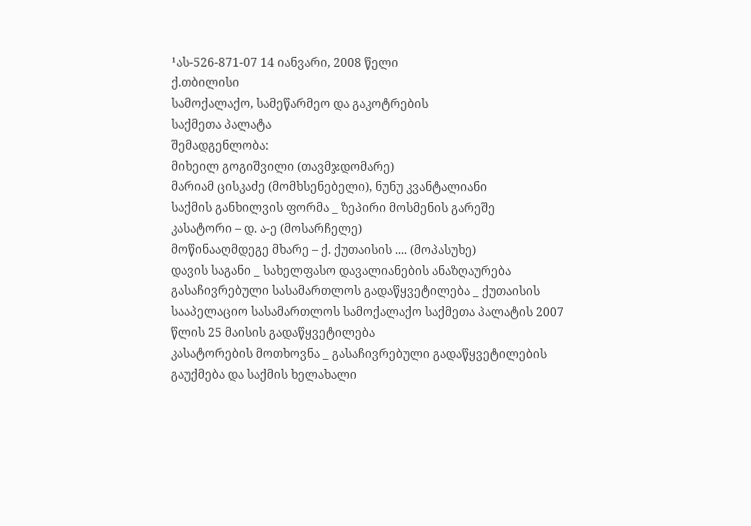¹ას-526-871-07 14 იანვარი, 2008 წელი
ქ.თბილისი
სამოქალაქო, სამეწარმეო და გაკოტრების
საქმეთა პალატა
შემადგენლობა:
მიხეილ გოგიშვილი (თავმჯდომარე)
მარიამ ცისკაძე (მომხსენებელი), ნუნუ კვანტალიანი
საქმის განხილვის ფორმა _ ზეპირი მოსმენის გარეშე
კასატორი – დ. ა-ე (მოსარჩელე)
მოწინააღმდეგე მხარე – ქ. ქუთაისის .... (მოპასუხე)
დავის საგანი _ სახელფასო დავალიანების ანაზღაურება
გასაჩივრებული სასამართლოს გადაწყვეტილება _ ქუთაისის სააპელაციო სასამართლოს სამოქალაქო საქმეთა პალატის 2007 წლის 25 მაისის გადაწყვეტილება
კასატორების მოთხოვნა _ გასაჩივრებული გადაწყვეტილების გაუქმება და საქმის ხელახალი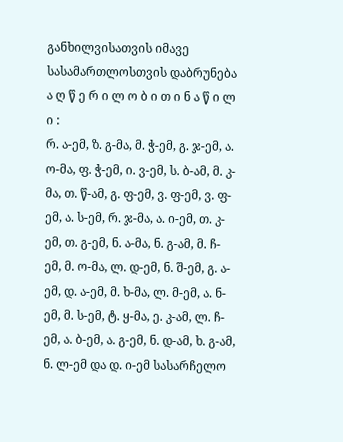განხილვისათვის იმავე სასამართლოსთვის დაბრუნება
ა ღ წ ე რ ი ლ ო ბ ი თ ი ნ ა წ ი ლ ი :
რ. ა-ემ, ზ. გ-მა, მ. ჭ-ემ, გ. ჯ-ემ, ა. ო-მა, ფ. ჭ-ემ, ი. ვ-ემ, ს. ბ-ამ, მ. კ-მა, თ. წ-ამ, გ. ფ-ემ, ვ. ფ-ემ, ვ. ფ-ემ, ა. ს-ემ, რ. ჯ-მა, ა. ი-ემ, თ. კ-ემ, თ. გ-ემ, ნ. ა-მა, ნ. გ-ამ, მ. ჩ-ემ, მ. ო-მა, ლ. დ-ემ, ნ. შ-ემ, გ. ა-ემ, დ. ა-ემ, მ. ხ-მა, ლ. მ-ემ, ა. ნ-ემ, მ. ს-ემ, ტ. ყ-მა, ე. კ-ამ, ლ. ჩ-ემ, ა. ბ-ემ, ა. გ-ემ, ნ. დ-ამ, ხ. გ-ამ, ნ. ლ-ემ და დ. ი-ემ სასარჩელო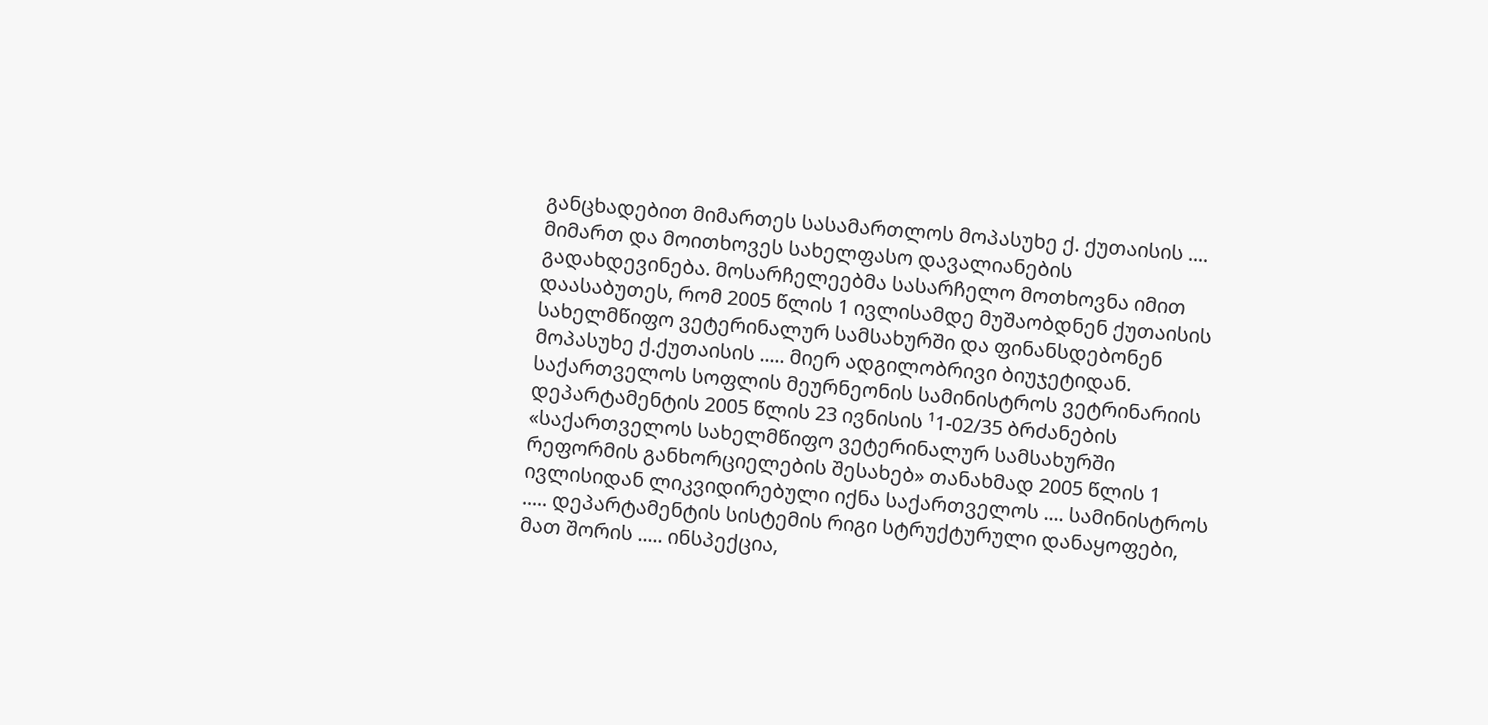განცხადებით მიმართეს სასამართლოს მოპასუხე ქ. ქუთაისის .... მიმართ და მოითხოვეს სახელფასო დავალიანების გადახდევინება. მოსარჩელეებმა სასარჩელო მოთხოვნა იმით დაასაბუთეს, რომ 2005 წლის 1 ივლისამდე მუშაობდნენ ქუთაისის სახელმწიფო ვეტერინალურ სამსახურში და ფინანსდებონენ მოპასუხე ქ.ქუთაისის ..... მიერ ადგილობრივი ბიუჯეტიდან. საქართველოს სოფლის მეურნეონის სამინისტროს ვეტრინარიის დეპარტამენტის 2005 წლის 23 ივნისის ¹1-02/35 ბრძანების «საქართველოს სახელმწიფო ვეტერინალურ სამსახურში რეფორმის განხორციელების შესახებ» თანახმად 2005 წლის 1 ივლისიდან ლიკვიდირებული იქნა საქართველოს .... სამინისტროს ..... დეპარტამენტის სისტემის რიგი სტრუქტურული დანაყოფები, მათ შორის ..... ინსპექცია,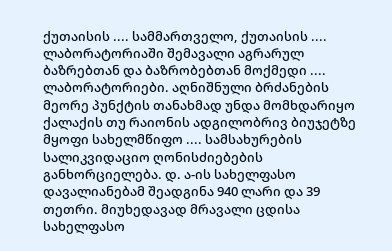ქუთაისის .... სამმართველო, ქუთაისის .... ლაბორატორიაში შემავალი აგრარულ ბაზრებთან და ბაზრობებთან მოქმედი .... ლაბორატორიები. აღნიშნული ბრძანების მეორე პუნქტის თანახმად უნდა მომხდარიყო ქალაქის თუ რაიონის ადგილობრივ ბიუჯეტზე მყოფი სახელმწიფო .... სამსახურების სალიკვიდაციო ღონისძიებების განხორციელება. დ. ა-ის სახელფასო დავალიანებამ შეადგინა 940 ლარი და 39 თეთრი. მიუხედავად მრავალი ცდისა სახელფასო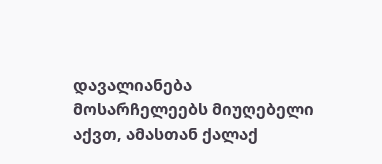დავალიანება მოსარჩელეებს მიუღებელი აქვთ, ამასთან ქალაქ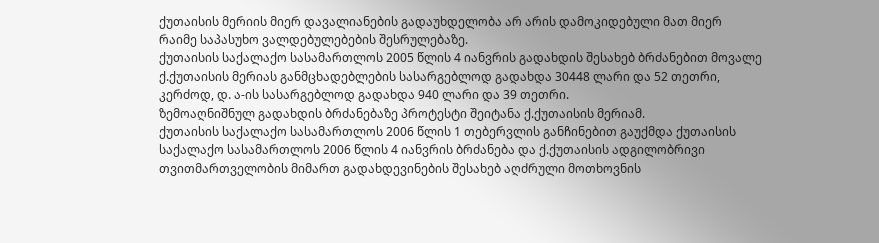ქუთაისის მერიის მიერ დავალიანების გადაუხდელობა არ არის დამოკიდებული მათ მიერ რაიმე საპასუხო ვალდებულებების შესრულებაზე.
ქუთაისის საქალაქო სასამართლოს 2005 წლის 4 იანვრის გადახდის შესახებ ბრძანებით მოვალე ქ.ქუთაისის მერიას განმცხადებლების სასარგებლოდ გადახდა 30448 ლარი და 52 თეთრი, კერძოდ, დ. ა-ის სასარგებლოდ გადახდა 940 ლარი და 39 თეთრი.
ზემოაღნიშნულ გადახდის ბრძანებაზე პროტესტი შეიტანა ქ.ქუთაისის მერიამ.
ქუთაისის საქალაქო სასამართლოს 2006 წლის 1 თებერვლის განჩინებით გაუქმდა ქუთაისის საქალაქო სასამართლოს 2006 წლის 4 იანვრის ბრძანება და ქ.ქუთაისის ადგილობრივი თვითმართველობის მიმართ გადახდევინების შესახებ აღძრული მოთხოვნის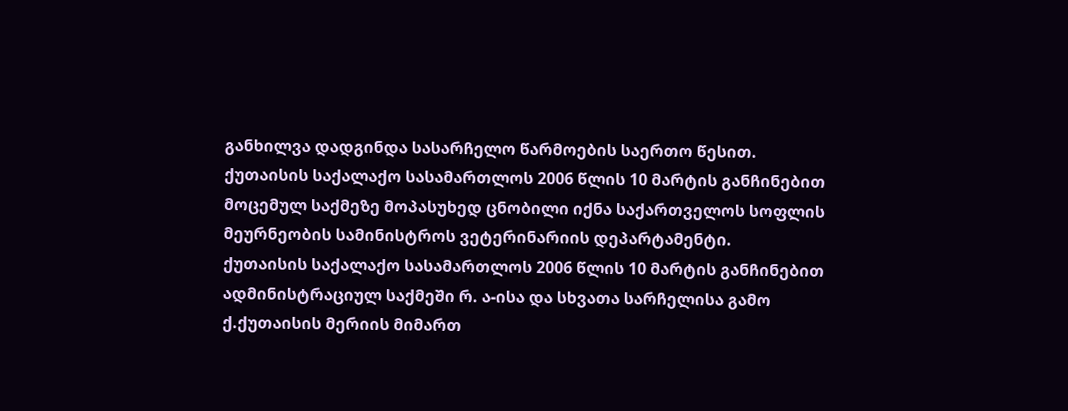განხილვა დადგინდა სასარჩელო წარმოების საერთო წესით.
ქუთაისის საქალაქო სასამართლოს 2006 წლის 10 მარტის განჩინებით მოცემულ საქმეზე მოპასუხედ ცნობილი იქნა საქართველოს სოფლის მეურნეობის სამინისტროს ვეტერინარიის დეპარტამენტი.
ქუთაისის საქალაქო სასამართლოს 2006 წლის 10 მარტის განჩინებით ადმინისტრაციულ საქმეში რ. ა-ისა და სხვათა სარჩელისა გამო ქ.ქუთაისის მერიის მიმართ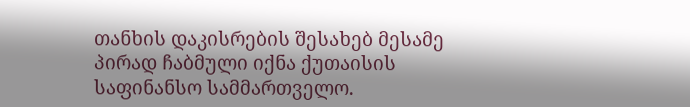თანხის დაკისრების შესახებ მესამე პირად ჩაბმული იქნა ქუთაისის საფინანსო სამმართველო.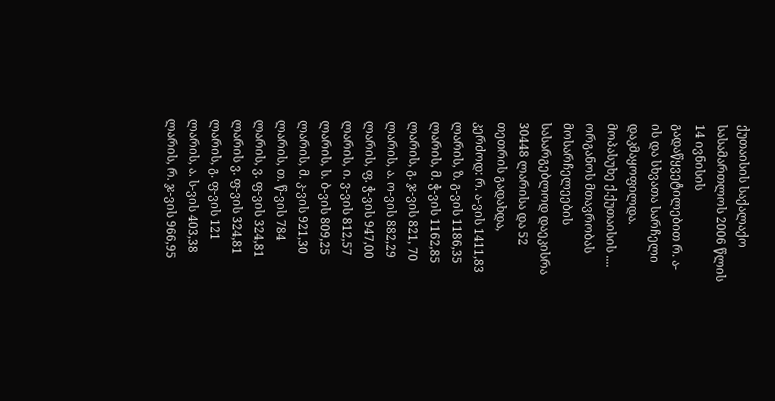ქუთაისის საქალაქო სასამართლოს 2006 წლის 14 ივნისის გადაწყვეტილებით რ. ა-ის და სხვათა სარჩელი დაკმაყოფილდა. მოპასუხე ქ.ქუთაისის .... ორგანოს მთავრობას მოსარჩელეების სასარგებლოდ დაეკისრა 30448 ლარისა და 52 თეთრის გადახდა, კერძოდ: რ. ა-ვის 1411,83 ლარის, ზ. გ-ვის 1186,35 ლარის, მ. ჭ-ვის 1162,85 ლარის, გ. ჯ-ვის 821, 70 ლარის, ა. ო-ვის 882,29 ლარის, ფ. ჭ-ვის 947,00 ლარის, ი. ვ-ვის 812,57 ლარის, ს. ბ-ვის 809,25 ლარის, მ. კ-ვის 921,30 ლარის, თ. წ-ვის 784 ლარის, ვ. ფ-ვის 324,81 ლარის ვ. ფ-ვის 324,81 ლარის, გ. ფ-ვის 121 ლარის, ა. ს-ვის 403,38 ლარის, რ. ჯ-ვის 966,95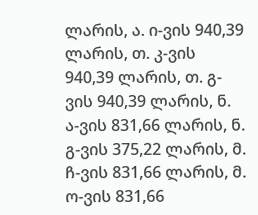ლარის, ა. ი-ვის 940,39 ლარის, თ. კ-ვის 940,39 ლარის, თ. გ-ვის 940,39 ლარის, ნ. ა-ვის 831,66 ლარის, ნ. გ-ვის 375,22 ლარის, მ. ჩ-ვის 831,66 ლარის, მ. ო-ვის 831,66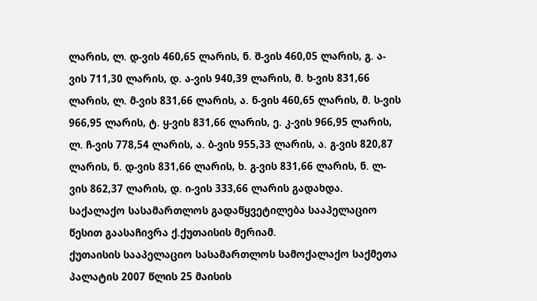ლარის, ლ. დ-ვის 460,65 ლარის, ნ. შ-ვის 460,05 ლარის, გ. ა-ვის 711,30 ლარის, დ. ა-ვის 940,39 ლარის, მ. ხ-ვის 831,66 ლარის, ლ. მ-ვის 831,66 ლარის, ა. ნ-ვის 460,65 ლარის, მ. ს-ვის 966,95 ლარის, ტ. ყ-ვის 831,66 ლარის, ე. კ-ვის 966,95 ლარის, ლ. ჩ-ვის 778,54 ლარის, ა. ბ-ვის 955,33 ლარის, ა. გ-ვის 820,87 ლარის, ნ. დ-ვის 831,66 ლარის, ხ. გ-ვის 831,66 ლარის, ნ. ლ-ვის 862,37 ლარის, დ. ი-ვის 333,66 ლარის გადახდა.
საქალაქო სასამართლოს გადაწყვეტილება სააპელაციო წესით გაასაჩივრა ქ.ქუთაისის მერიამ.
ქუთაისის სააპელაციო სასამართლოს სამოქალაქო საქმეთა პალატის 2007 წლის 25 მაისის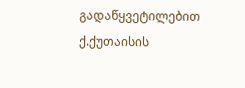გადაწყვეტილებით ქ.ქუთაისის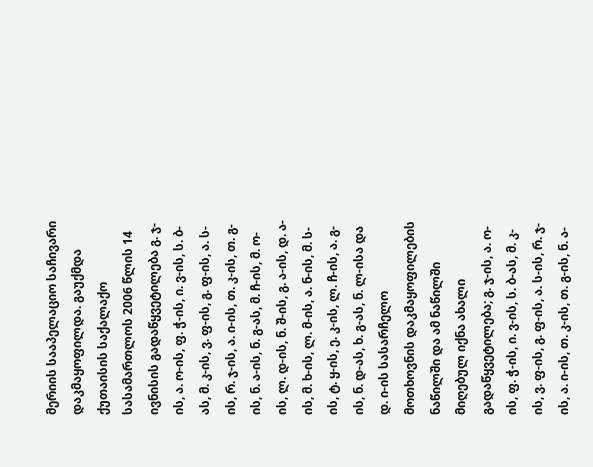მერიის სააპელაციო საჩივარი დაკმაყოფილდა. გაუქმდა ქუთაისის საქალაქო სასამართლოს 2006 წლის 14 ივნისის გადაწყვეტილება გ. ჯ-ის, ა. ო-ის, ფ. ჭ-ის, ი. ვ-ის, ს. ბ-ას, მ. კ-ის, ვ. ფ-ის, გ. ფ-ის, ა. ს-ის, რ. ჯ-ის, ა. ი-ის, თ. კ-ის, თ. გ-ის, ნ. ა-ის, ნ. გ-ას, მ. ჩ-ის, მ. ო-ის, ლ. დ-ის, ნ. შ-ის, გ. ა-ის, დ. ა-ის, მ. ხ-ის, ლ. მ-ის, ა. ნ-ის, მ. ს-ის, ტ. ყ-ის, ე. კ-ის, ლ. ჩ-ის, ა. გ-ის, ნ. დ-ას, ხ. გ-ას, ნ. ლ-ისა და დ. ი-ის სასარჩელო მოთხოვნის დაკმაყოფილების ნაწილში და ამ ნაწილში მიღებულ იქნა ახალი გადაწყვეტილება; გ. ჯ-ის, ა. ო-ის, ფ. ჭ-ის, ი. ვ-ის, ს. ბ-ას, მ. კ-ის, ვ. ფ-ის, გ. ფ-ის, ა. ს-ის, რ. ჯ-ის, ა. ი-ის, თ. კ-ის, თ. გ-ის, ნ. ა-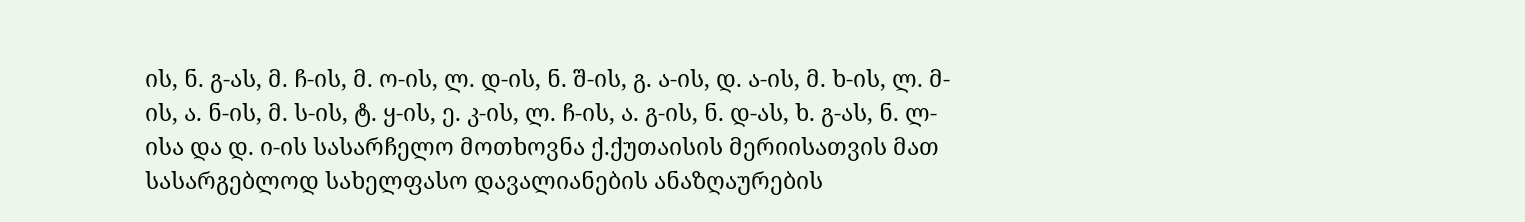ის, ნ. გ-ას, მ. ჩ-ის, მ. ო-ის, ლ. დ-ის, ნ. შ-ის, გ. ა-ის, დ. ა-ის, მ. ხ-ის, ლ. მ-ის, ა. ნ-ის, მ. ს-ის, ტ. ყ-ის, ე. კ-ის, ლ. ჩ-ის, ა. გ-ის, ნ. დ-ას, ხ. გ-ას, ნ. ლ-ისა და დ. ი-ის სასარჩელო მოთხოვნა ქ.ქუთაისის მერიისათვის მათ სასარგებლოდ სახელფასო დავალიანების ანაზღაურების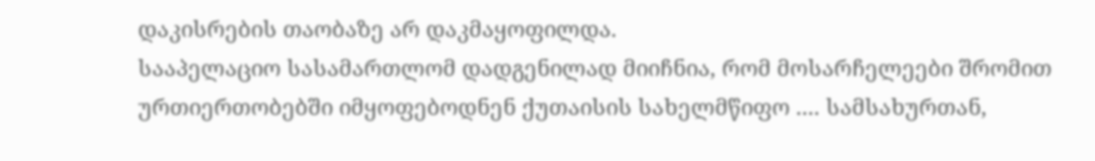დაკისრების თაობაზე არ დაკმაყოფილდა.
სააპელაციო სასამართლომ დადგენილად მიიჩნია, რომ მოსარჩელეები შრომით ურთიერთობებში იმყოფებოდნენ ქუთაისის სახელმწიფო .... სამსახურთან,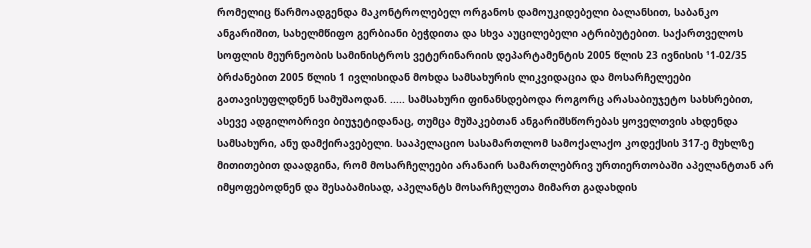რომელიც წარმოადგენდა მაკონტროლებელ ორგანოს დამოუკიდებელი ბალანსით, საბანკო ანგარიშით, სახელმწიფო გერბიანი ბეჭდითა და სხვა აუცილებელი ატრიბუტებით. საქართველოს სოფლის მეურნეობის სამინისტროს ვეტერინარიის დეპარტამენტის 2005 წლის 23 ივნისის ¹1-02/35 ბრძანებით 2005 წლის 1 ივლისიდან მოხდა სამსახურის ლიკვიდაცია და მოსარჩელეები გათავისუფლდნენ სამუშაოდან. ..... სამსახური ფინანსდებოდა როგორც არასაბიუჯეტო სახსრებით, ასევე ადგილობრივი ბიუჯეტიდანაც, თუმცა მუშაკებთან ანგარიშსწორებას ყოველთვის ახდენდა სამსახური, ანუ დამქირავებელი. სააპელაციო სასამართლომ სამოქალაქო კოდექსის 317-ე მუხლზე მითითებით დაადგინა, რომ მოსარჩელეები არანაირ სამართლებრივ ურთიერთობაში აპელანტთან არ იმყოფებოდნენ და შესაბამისად, აპელანტს მოსარჩელეთა მიმართ გადახდის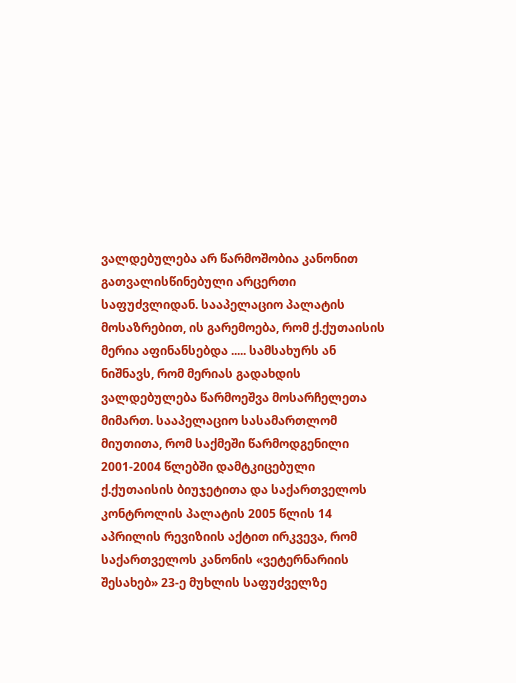ვალდებულება არ წარმოშობია კანონით გათვალისწინებული არცერთი საფუძვლიდან. სააპელაციო პალატის მოსაზრებით, ის გარემოება, რომ ქ.ქუთაისის მერია აფინანსებდა ..... სამსახურს ან ნიშნავს, რომ მერიას გადახდის ვალდებულება წარმოეშვა მოსარჩელეთა მიმართ. სააპელაციო სასამართლომ მიუთითა, რომ საქმეში წარმოდგენილი 2001-2004 წლებში დამტკიცებული ქ.ქუთაისის ბიუჯეტითა და საქართველოს კონტროლის პალატის 2005 წლის 14 აპრილის რევიზიის აქტით ირკვევა, რომ საქართველოს კანონის «ვეტერნარიის შესახებ» 23-ე მუხლის საფუძველზე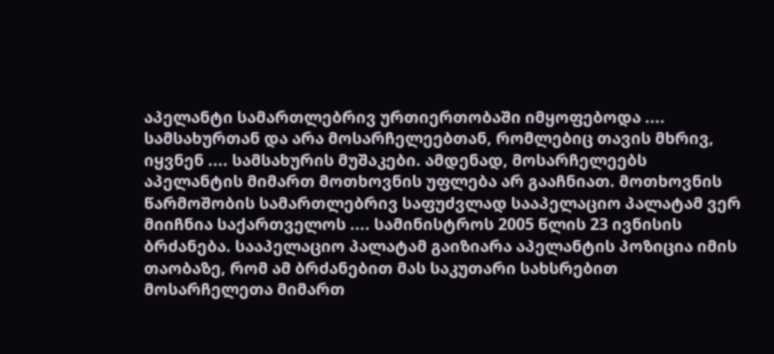აპელანტი სამართლებრივ ურთიერთობაში იმყოფებოდა .... სამსახურთან და არა მოსარჩელეებთან, რომლებიც თავის მხრივ, იყვნენ .... სამსახურის მუშაკები. ამდენად, მოსარჩელეებს აპელანტის მიმართ მოთხოვნის უფლება არ გააჩნიათ. მოთხოვნის წარმოშობის სამართლებრივ საფუძვლად სააპელაციო პალატამ ვერ მიიჩნია საქართველოს .... სამინისტროს 2005 წლის 23 ივნისის ბრძანება. სააპელაციო პალატამ გაიზიარა აპელანტის პოზიცია იმის თაობაზე, რომ ამ ბრძანებით მას საკუთარი სახსრებით მოსარჩელეთა მიმართ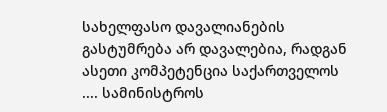სახელფასო დავალიანების გასტუმრება არ დავალებია, რადგან ასეთი კომპეტენცია საქართველოს .... სამინისტროს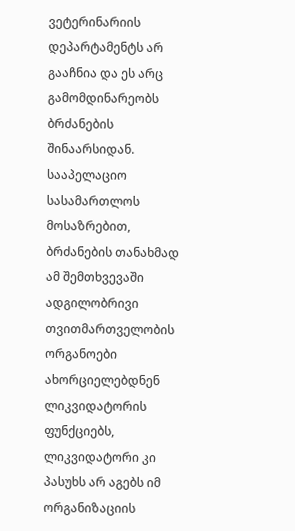ვეტერინარიის დეპარტამენტს არ გააჩნია და ეს არც გამომდინარეობს ბრძანების შინაარსიდან. სააპელაციო სასამართლოს მოსაზრებით, ბრძანების თანახმად ამ შემთხვევაში ადგილობრივი თვითმართველობის ორგანოები ახორციელებდნენ ლიკვიდატორის ფუნქციებს, ლიკვიდატორი კი პასუხს არ აგებს იმ ორგანიზაციის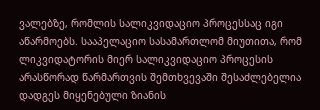ვალებზე, რომლის სალიკვიდაციო პროცესსაც იგი აწარმოებს. სააპელაციო სასამართლომ მიუთითა, რომ ლიკვიდატორის მიერ სალიკვიდაციო პროცესის არასწორად წარმართვის შემთხვევაში შესაძლებელია დადგეს მიყენებული ზიანის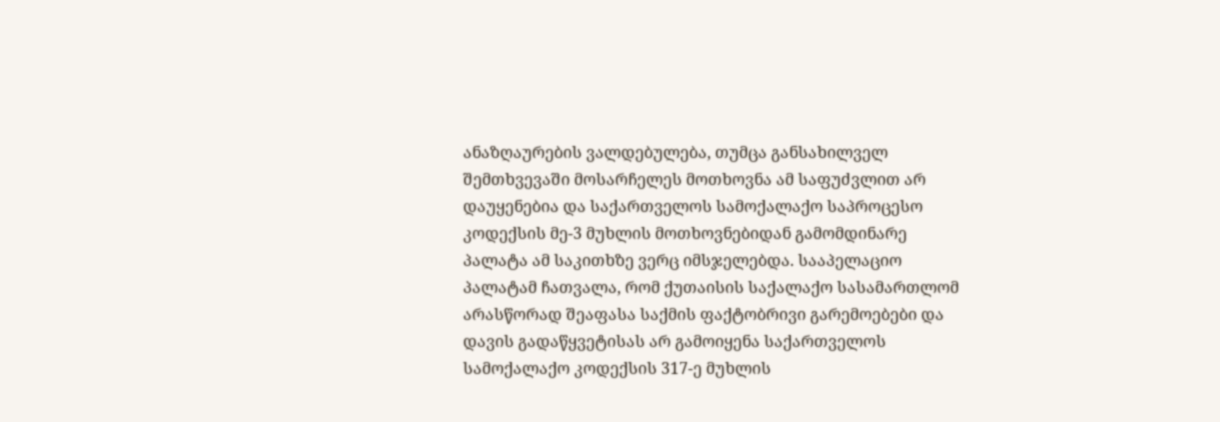ანაზღაურების ვალდებულება, თუმცა განსახილველ შემთხვევაში მოსარჩელეს მოთხოვნა ამ საფუძვლით არ დაუყენებია და საქართველოს სამოქალაქო საპროცესო კოდექსის მე-3 მუხლის მოთხოვნებიდან გამომდინარე პალატა ამ საკითხზე ვერც იმსჯელებდა. სააპელაციო პალატამ ჩათვალა, რომ ქუთაისის საქალაქო სასამართლომ არასწორად შეაფასა საქმის ფაქტობრივი გარემოებები და დავის გადაწყვეტისას არ გამოიყენა საქართველოს სამოქალაქო კოდექსის 317-ე მუხლის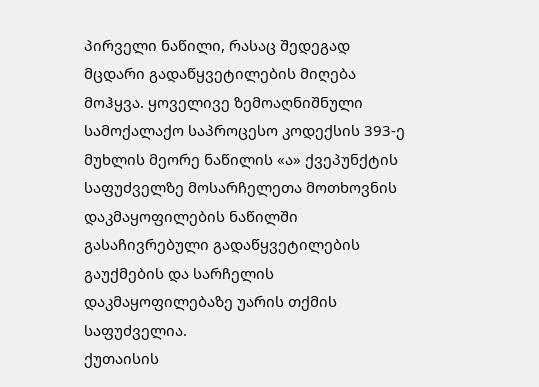პირველი ნაწილი, რასაც შედეგად მცდარი გადაწყვეტილების მიღება მოჰყვა. ყოველივე ზემოაღნიშნული სამოქალაქო საპროცესო კოდექსის 393-ე მუხლის მეორე ნაწილის «ა» ქვეპუნქტის საფუძველზე მოსარჩელეთა მოთხოვნის დაკმაყოფილების ნაწილში გასაჩივრებული გადაწყვეტილების გაუქმების და სარჩელის დაკმაყოფილებაზე უარის თქმის საფუძველია.
ქუთაისის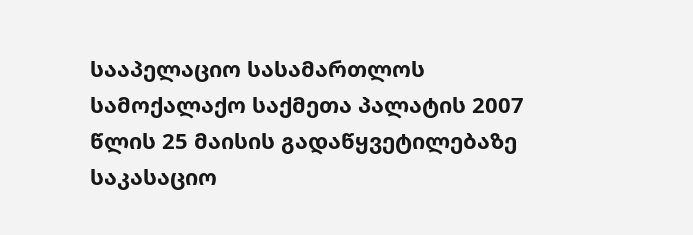სააპელაციო სასამართლოს სამოქალაქო საქმეთა პალატის 2007 წლის 25 მაისის გადაწყვეტილებაზე საკასაციო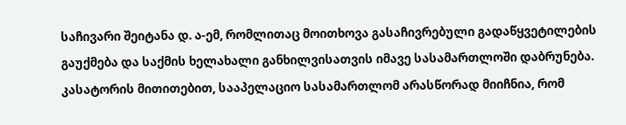საჩივარი შეიტანა დ. ა-ემ, რომლითაც მოითხოვა გასაჩივრებული გადაწყვეტილების გაუქმება და საქმის ხელახალი განხილვისათვის იმავე სასამართლოში დაბრუნება. კასატორის მითითებით, სააპელაციო სასამართლომ არასწორად მიიჩნია, რომ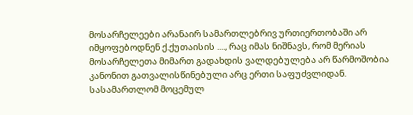მოსარჩელეები არანაირ სამართლებრივ ურთიერთობაში არ იმყოფებოდნენ ქ.ქუთაისის ...., რაც იმას ნიშნავს, რომ მერიას მოსარჩელეთა მიმართ გადახდის ვალდებულება არ წარმოშობია კანონით გათვალისწინებული არც ერთი საფუძვლიდან. სასამართლომ მოცემულ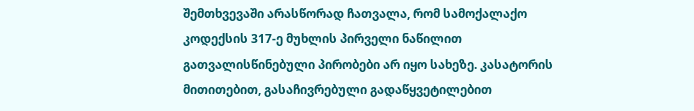შემთხვევაში არასწორად ჩათვალა, რომ სამოქალაქო კოდექსის 317-ე მუხლის პირველი ნაწილით გათვალისწინებული პირობები არ იყო სახეზე. კასატორის მითითებით, გასაჩივრებული გადაწყვეტილებით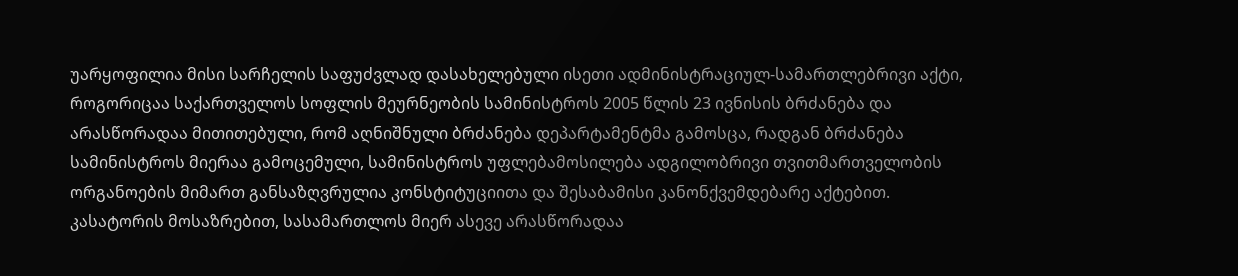უარყოფილია მისი სარჩელის საფუძვლად დასახელებული ისეთი ადმინისტრაციულ-სამართლებრივი აქტი, როგორიცაა საქართველოს სოფლის მეურნეობის სამინისტროს 2005 წლის 23 ივნისის ბრძანება და არასწორადაა მითითებული, რომ აღნიშნული ბრძანება დეპარტამენტმა გამოსცა, რადგან ბრძანება სამინისტროს მიერაა გამოცემული, სამინისტროს უფლებამოსილება ადგილობრივი თვითმართველობის ორგანოების მიმართ განსაზღვრულია კონსტიტუციითა და შესაბამისი კანონქვემდებარე აქტებით.
კასატორის მოსაზრებით, სასამართლოს მიერ ასევე არასწორადაა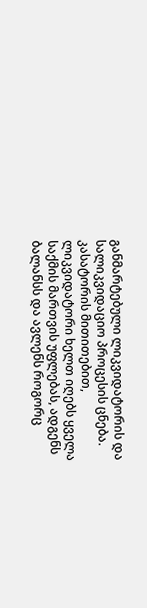განმარტებული ლიკვიდატორის და სალიკვიდაციო პროცესის ცნება. კასატორის მითითებით, ლიკვიდატორი ხელთ იღებს ყველა საქმის მართვის უფლებას, ადგენს ბალანსს და ავლენს როგორც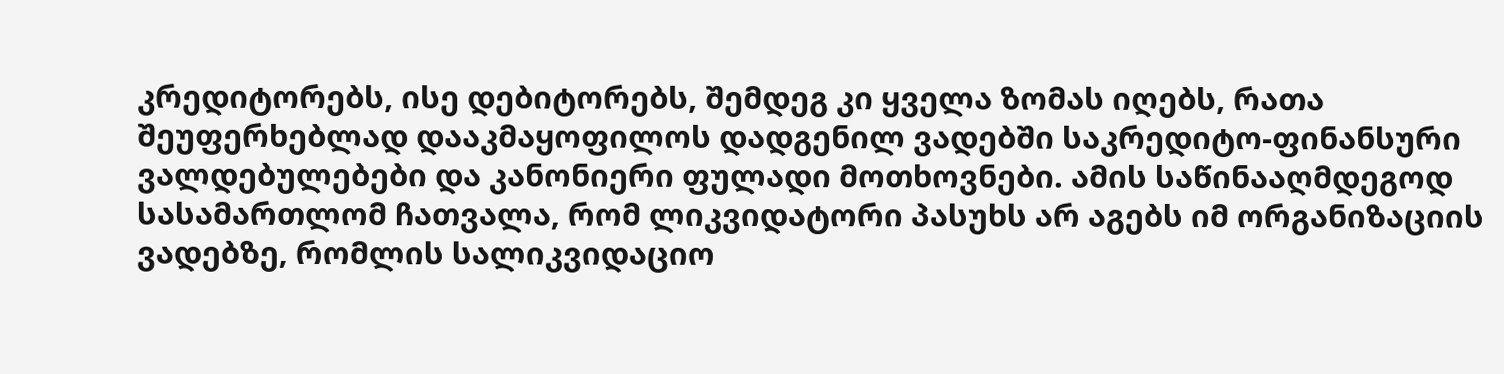კრედიტორებს, ისე დებიტორებს, შემდეგ კი ყველა ზომას იღებს, რათა შეუფერხებლად დააკმაყოფილოს დადგენილ ვადებში საკრედიტო-ფინანსური ვალდებულებები და კანონიერი ფულადი მოთხოვნები. ამის საწინააღმდეგოდ სასამართლომ ჩათვალა, რომ ლიკვიდატორი პასუხს არ აგებს იმ ორგანიზაციის ვადებზე, რომლის სალიკვიდაციო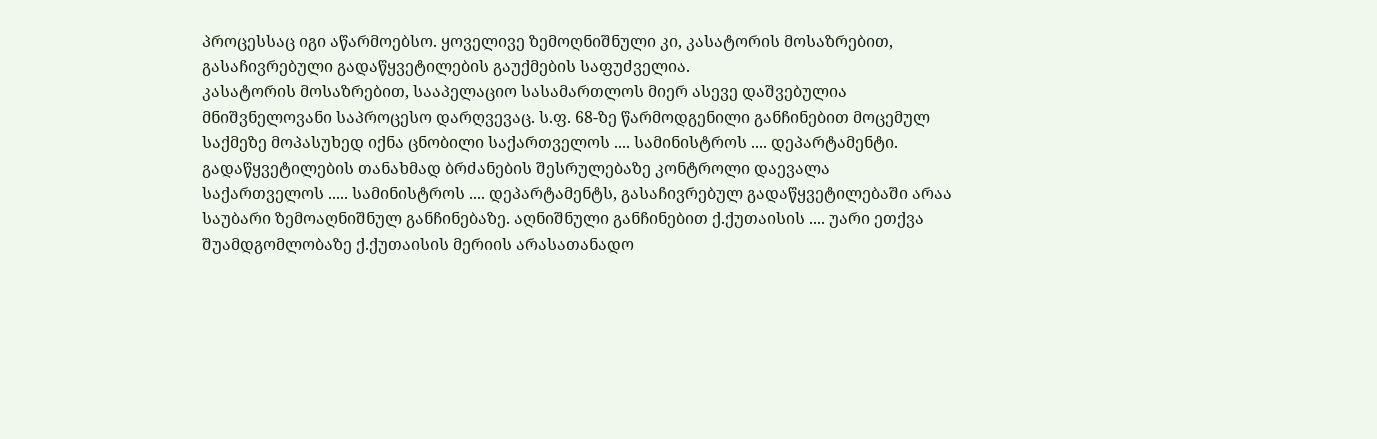პროცესსაც იგი აწარმოებსო. ყოველივე ზემოღნიშნული კი, კასატორის მოსაზრებით, გასაჩივრებული გადაწყვეტილების გაუქმების საფუძველია.
კასატორის მოსაზრებით, სააპელაციო სასამართლოს მიერ ასევე დაშვებულია მნიშვნელოვანი საპროცესო დარღვევაც. ს.ფ. 68-ზე წარმოდგენილი განჩინებით მოცემულ საქმეზე მოპასუხედ იქნა ცნობილი საქართველოს .... სამინისტროს .... დეპარტამენტი. გადაწყვეტილების თანახმად ბრძანების შესრულებაზე კონტროლი დაევალა საქართველოს ..... სამინისტროს .... დეპარტამენტს, გასაჩივრებულ გადაწყვეტილებაში არაა საუბარი ზემოაღნიშნულ განჩინებაზე. აღნიშნული განჩინებით ქ.ქუთაისის .... უარი ეთქვა შუამდგომლობაზე ქ.ქუთაისის მერიის არასათანადო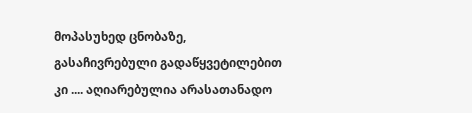მოპასუხედ ცნობაზე, გასაჩივრებული გადაწყვეტილებით კი .... აღიარებულია არასათანადო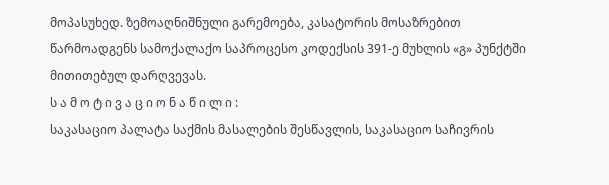მოპასუხედ. ზემოაღნიშნული გარემოება, კასატორის მოსაზრებით წარმოადგენს სამოქალაქო საპროცესო კოდექსის 391-ე მუხლის «გ» პუნქტში მითითებულ დარღვევას.
ს ა მ ო ტ ი ვ ა ც ი ო ნ ა წ ი ლ ი :
საკასაციო პალატა საქმის მასალების შესწავლის, საკასაციო საჩივრის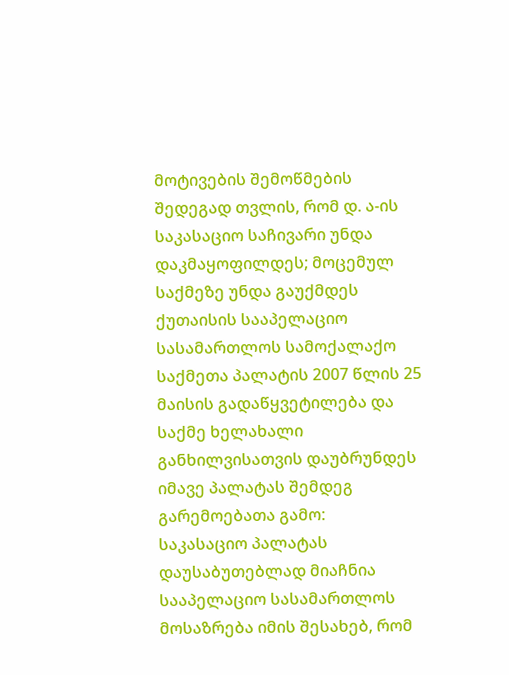მოტივების შემოწმების შედეგად თვლის, რომ დ. ა-ის საკასაციო საჩივარი უნდა დაკმაყოფილდეს; მოცემულ საქმეზე უნდა გაუქმდეს ქუთაისის სააპელაციო სასამართლოს სამოქალაქო საქმეთა პალატის 2007 წლის 25 მაისის გადაწყვეტილება და საქმე ხელახალი განხილვისათვის დაუბრუნდეს იმავე პალატას შემდეგ გარემოებათა გამო:
საკასაციო პალატას დაუსაბუთებლად მიაჩნია სააპელაციო სასამართლოს მოსაზრება იმის შესახებ, რომ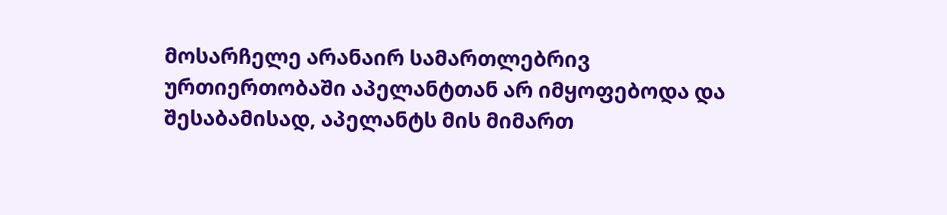მოსარჩელე არანაირ სამართლებრივ ურთიერთობაში აპელანტთან არ იმყოფებოდა და შესაბამისად, აპელანტს მის მიმართ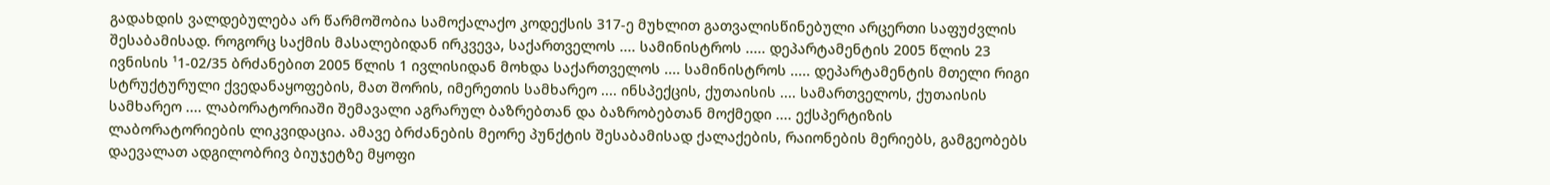გადახდის ვალდებულება არ წარმოშობია სამოქალაქო კოდექსის 317-ე მუხლით გათვალისწინებული არცერთი საფუძვლის შესაბამისად. როგორც საქმის მასალებიდან ირკვევა, საქართველოს .... სამინისტროს ..... დეპარტამენტის 2005 წლის 23 ივნისის ¹1-02/35 ბრძანებით 2005 წლის 1 ივლისიდან მოხდა საქართველოს .... სამინისტროს ..... დეპარტამენტის მთელი რიგი სტრუქტურული ქვედანაყოფების, მათ შორის, იმერეთის სამხარეო .... ინსპექცის, ქუთაისის .... სამართველოს, ქუთაისის სამხარეო .... ლაბორატორიაში შემავალი აგრარულ ბაზრებთან და ბაზრობებთან მოქმედი .... ექსპერტიზის ლაბორატორიების ლიკვიდაცია. ამავე ბრძანების მეორე პუნქტის შესაბამისად ქალაქების, რაიონების მერიებს, გამგეობებს დაევალათ ადგილობრივ ბიუჯეტზე მყოფი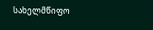სახელმწიფო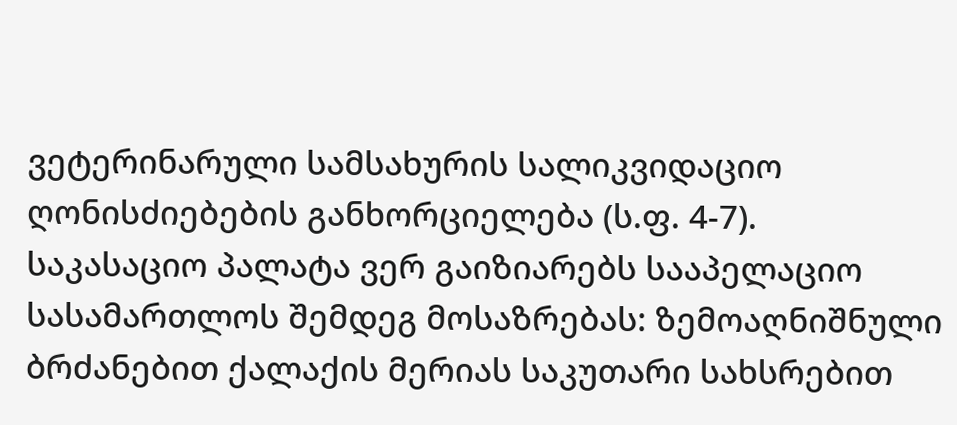ვეტერინარული სამსახურის სალიკვიდაციო ღონისძიებების განხორციელება (ს.ფ. 4-7).
საკასაციო პალატა ვერ გაიზიარებს სააპელაციო სასამართლოს შემდეგ მოსაზრებას: ზემოაღნიშნული ბრძანებით ქალაქის მერიას საკუთარი სახსრებით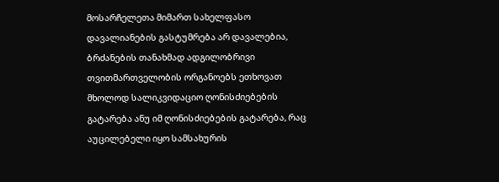მოსარჩელეთა მიმართ სახელფასო დავალიანების გასტუმრება არ დავალებია, ბრძანების თანახმად ადგილობრივი თვითმართველობის ორგანოებს ეთხოვათ მხოლოდ სალიკვიდაციო ღონისძიებების გატარება ანუ იმ ღონისძიებების გატარება, რაც აუცილებელი იყო სამსახურის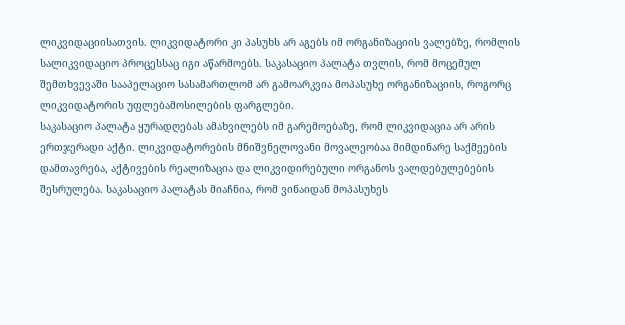ლიკვიდაციისათვის. ლიკვიდატორი კი პასუხს არ აგებს იმ ორგანიზაციის ვალებზე, რომლის სალიკვიდაციო პროცესსაც იგი აწარმოებს. საკასაციო პალატა თვლის, რომ მოცემულ შემთხვევაში სააპელაციო სასამართლომ არ გამოარკვია მოპასუხე ორგანიზაციის, როგორც ლიკვიდატორის უფლებამოსილების ფარგლები.
საკასაციო პალატა ყურადღებას ამახვილებს იმ გარემოებაზე, რომ ლიკვიდაცია არ არის ერთჯერადი აქტი. ლიკვიდატორების მნიშვნელოვანი მოვალეობაა მიმდინარე საქმეების დამთავრება, აქტივების რეალიზაცია და ლიკვიდირებული ორგანოს ვალდებულებების შესრულება. საკასაციო პალატას მიაჩნია, რომ ვინაიდან მოპასუხეს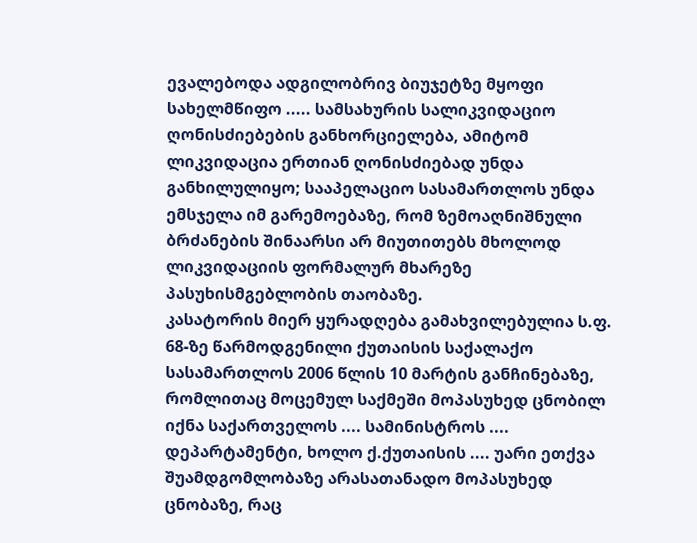ევალებოდა ადგილობრივ ბიუჯეტზე მყოფი სახელმწიფო ..... სამსახურის სალიკვიდაციო ღონისძიებების განხორციელება, ამიტომ ლიკვიდაცია ერთიან ღონისძიებად უნდა განხილულიყო; სააპელაციო სასამართლოს უნდა ემსჯელა იმ გარემოებაზე, რომ ზემოაღნიშნული ბრძანების შინაარსი არ მიუთითებს მხოლოდ ლიკვიდაციის ფორმალურ მხარეზე პასუხისმგებლობის თაობაზე.
კასატორის მიერ ყურადღება გამახვილებულია ს.ფ. 68-ზე წარმოდგენილი ქუთაისის საქალაქო სასამართლოს 2006 წლის 10 მარტის განჩინებაზე, რომლითაც მოცემულ საქმეში მოპასუხედ ცნობილ იქნა საქართველოს .... სამინისტროს .... დეპარტამენტი, ხოლო ქ.ქუთაისის .... უარი ეთქვა შუამდგომლობაზე არასათანადო მოპასუხედ ცნობაზე, რაც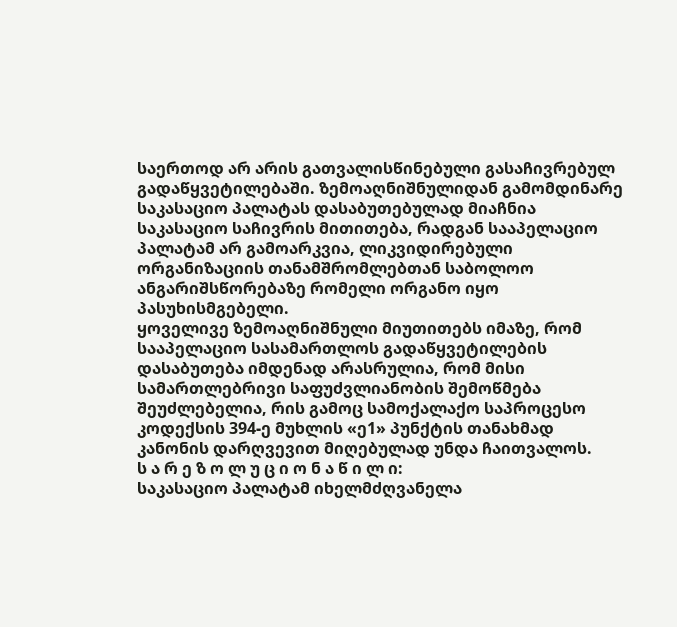საერთოდ არ არის გათვალისწინებული გასაჩივრებულ გადაწყვეტილებაში. ზემოაღნიშნულიდან გამომდინარე საკასაციო პალატას დასაბუთებულად მიაჩნია საკასაციო საჩივრის მითითება, რადგან სააპელაციო პალატამ არ გამოარკვია, ლიკვიდირებული ორგანიზაციის თანამშრომლებთან საბოლოო ანგარიშსწორებაზე რომელი ორგანო იყო პასუხისმგებელი.
ყოველივე ზემოაღნიშნული მიუთითებს იმაზე, რომ სააპელაციო სასამართლოს გადაწყვეტილების დასაბუთება იმდენად არასრულია, რომ მისი სამართლებრივი საფუძვლიანობის შემოწმება შეუძლებელია, რის გამოც სამოქალაქო საპროცესო კოდექსის 394-ე მუხლის «ე1» პუნქტის თანახმად კანონის დარღვევით მიღებულად უნდა ჩაითვალოს.
ს ა რ ე ზ ო ლ უ ც ი ო ნ ა წ ი ლ ი:
საკასაციო პალატამ იხელმძღვანელა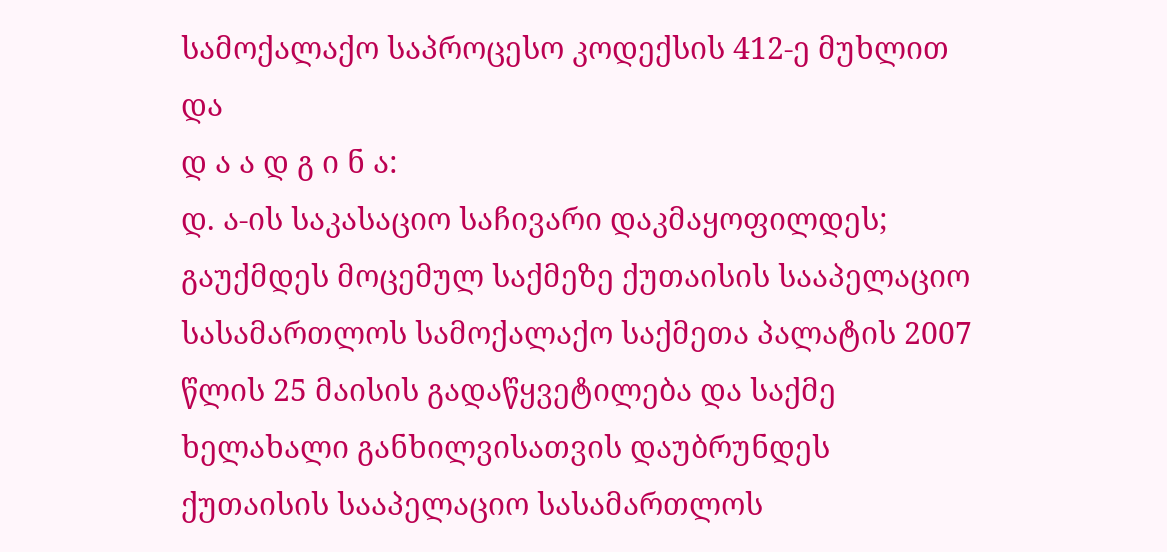სამოქალაქო საპროცესო კოდექსის 412-ე მუხლით და
დ ა ა დ გ ი ნ ა:
დ. ა-ის საკასაციო საჩივარი დაკმაყოფილდეს;
გაუქმდეს მოცემულ საქმეზე ქუთაისის სააპელაციო სასამართლოს სამოქალაქო საქმეთა პალატის 2007 წლის 25 მაისის გადაწყვეტილება და საქმე ხელახალი განხილვისათვის დაუბრუნდეს ქუთაისის სააპელაციო სასამართლოს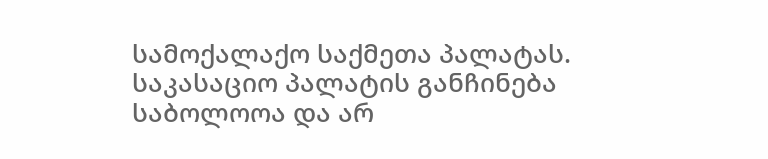სამოქალაქო საქმეთა პალატას.
საკასაციო პალატის განჩინება საბოლოოა და არ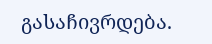გასაჩივრდება.